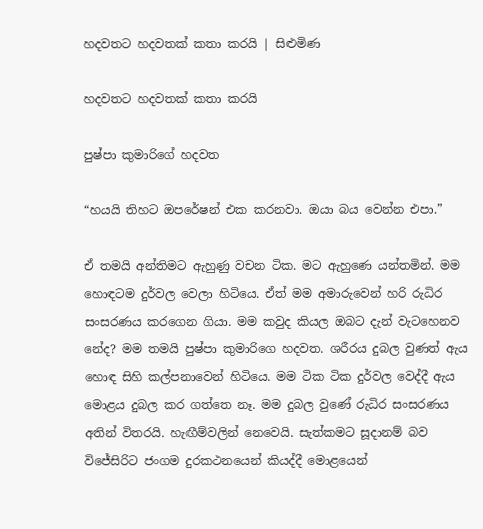හදවතට හදවතක් කතා කරයි | සිළුමිණ

හදවතට හදවතක් කතා කරයි

පුෂ්පා කුමාරිගේ හදවත

“හයයි තිහට ඔපරේෂන් එක කරනවා. ඔයා බය වෙන්න එපා.”

ඒ තමයි අන්තිමට ඇහුණු වචන ටික. මට ඇහුණෙ යන්තමින්. මම හොඳටම දුර්වල වෙලා හිටියෙ. ඒත් මම අමාරුවෙන් හරි රුධිර සංසරණය කරගෙන ගියා. මම කවුද කියල ඔබට දැන් වැටහෙනව නේද? මම තමයි පුෂ්පා කුමාරිගෙ හදවත. ශරීරය දුබල වුණත් ඇය හොඳ සිහි කල්පනාවෙන් හිටියෙ. මම ටික ටික දුර්වල වෙද්දී ඇය මොළය දුබල කර ගත්තෙ නෑ. මම දුබල වුණේ රුධිර සංසරණය අතින් විතරයි. හැඟීම්වලින් නෙවෙයි. සැත්කමට සූදානම් බව විජේසිරිට ජංගම දුරකථනයෙන් කියද්දී මොළයෙන්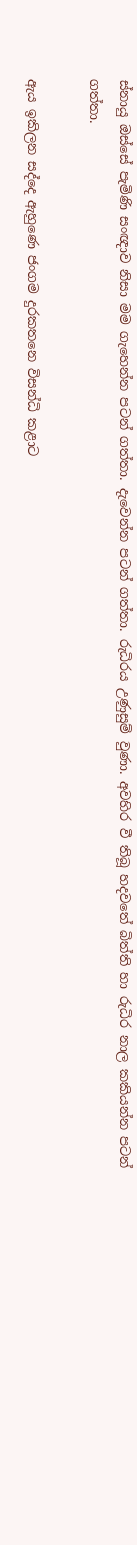ස්නායු ඔස්සේ පැමිණි සංඥාව නිසා මම ගැහෙන්න පටන් ගත්තා. දැවෙන්න පටන් ගත්තා. රුධිරය උණුසුම් වුණා. අවහිර වී තිබූ හදවතේ බිත්ති හා රුධිර නාල කකියන්න පටන් ගත්තා.

ඇය ඉකිලන සද්දෙ ඇහුණෙ ජංගම දුරකතනෙ විසන්ධි කළාට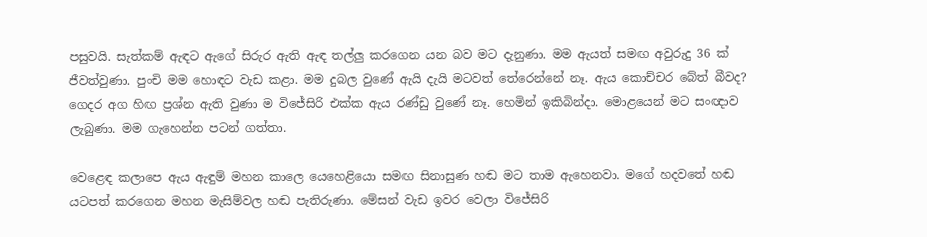පසුවයි. සැත්කම් ඇඳට ඇගේ සිරුර ඇති ඇඳ තල්ලු කරගෙන යන බව මට දැනුණා. මම ඇයත් සමඟ අවුරුදු 36 ක් ජීවත්වුණා. පුංචි මම හොඳට වැඩ කළා‍. මම දුබල වුණේ ඇයි දැයි මටවත් තේරෙන්නේ නෑ. ඇය කොච්චර බේත් බීවද? ගෙදර අග හිඟ ප්‍රශ්න ඇති වුණා ම විජේසිරි එක්ක ඇය රණ්ඩු වුණේ නෑ. හෙමින් ඉකිබින්දා. මොළයෙන් මට සංඥාව ලැබුණා. මම ගැහෙන්න පටන් ගත්තා.

වෙළෙඳ කලාපෙ ඇය ඇඳුම් මහන කාලෙ යෙහෙළියො සමඟ සිනාසුණ හඬ මට තාම ඇහෙනවා. මගේ හදවතේ හඬ යටපත් කරගෙන මහන මැසිම්වල හඬ පැතිරුණා. මේසන් වැඩ ඉවර වෙලා විජේසිරි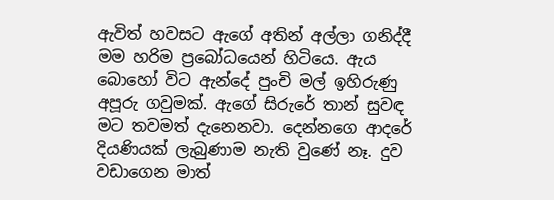ඇවිත් හවසට ඇගේ අතින් අල්ලා ගනිද්දී මම හරිම ප්‍රබෝධයෙන් හිටියෙ. ඇය බොහෝ විට ඇන්දේ පුංචි මල් ඉහිරුණු අපූරු ගවුමක්. ඇගේ සිරුරේ තාන් සුවඳ මට තවමත් දැනෙනවා. දෙන්නගෙ ආදරේ දියණියක් ලැබුණාම නැති වුණේ නෑ. දුව වඩාගෙන මාත්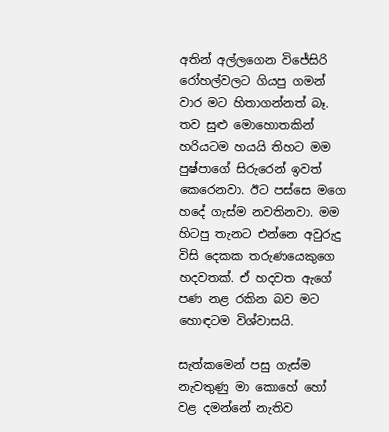අතින් අල්ලගෙන විජේසිරි රෝහල්වලට ගියපු ගමන් වාර මට හිතාගන්නත් බෑ. තව සුළු මොහොතකින් හරියටම හයයි තිහට මම පුෂ්පාගේ සිරුරෙන් ඉවත් කෙරෙනවා. ඊට පස්සෙ මගෙ හදේ ගැස්ම නවතිනවා. මම හිටපු තැනට එන්නෙ අවුරුදු විසි දෙකක තරුණයෙකුගෙ හදවතක්. ඒ හදවත ඇගේ පණ නළ රකින බව මට හොඳටම විශ්වාසයි.

සැත්කමෙන් පසු ගැස්ම නැවතුණු මා කොහේ හෝ වළ දමන්නේ නැතිව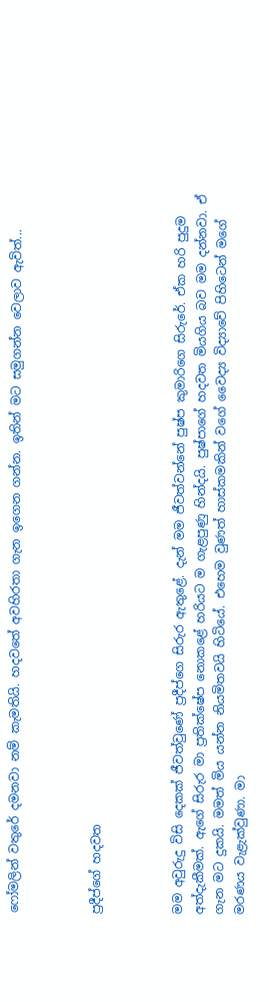ෆෝමලින් වතුරේ දමනවා නම් කැමතියි. හදවතේ අවහිරතා ගැන ඉගෙන ගන්න. ඉතින් මට සමුගන්න වෙලාව ඇවිත්...



ප්‍රදීප්ගේ හදවත



මම අවුරුදු විසි දෙකක් ජීවත්වුණේ ප්‍රදීප්ගෙ සිරුර ඇතුළේ. දැන් මම ජීවත්වන්නේ පුෂ්ප කුමාරිගෙ සිරුරේ. ඒක හරි පුදුම අත්දැකීමක්. ඇගේ සිරුර මා ප්‍රතික්ෂේප නොකළේ හරියට ම ගැළපුණු හින්දයි. පුෂ්පාගේ හදවත මියගිය බව මම දන්නවා. ඒ ගැන මට දුකයි. මමත් මිය යන්න නියමිතවයි හිටියේ. එහෙම වුණත් හාස්කමකින් වගේ වෛද්‍ය විද්‍යාවේ පිහිටෙන් මගේ මරණය වැළැක්වුණා. මා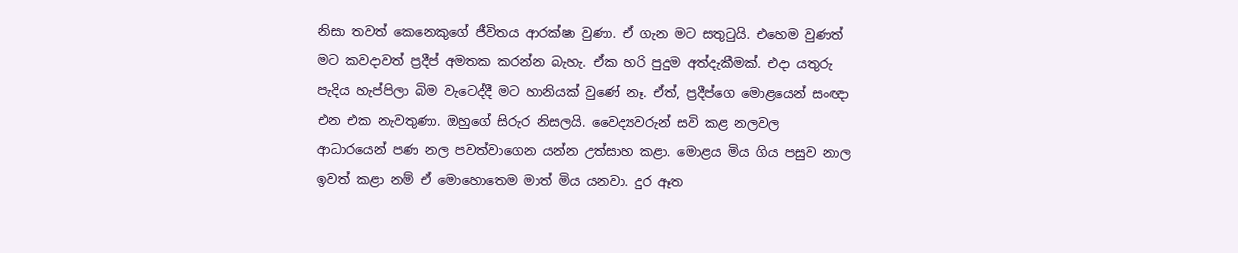නිසා තවත් කෙනෙකුගේ ජීවිතය ආරක්ෂා වුණා. ඒ ගැන මට සතුටුයි. එහෙම වුණත් මට කවදාවත් ප්‍රදීප් අමතක කරන්න බැහැ. ඒක හරි පුදුම අත්දැකීමක්‍‍. එදා යතුරු පැදිය හැප්පිලා බිම වැටෙද්දී මට හානියක් වුණේ නෑ. ඒත්, ප්‍රදීප්ගෙ මොළයෙන් සංඥා එන එක නැවතුණා. ඔහුගේ සිරුර නිසලයි. වෛද්‍යවරුන් සවි කළ නලවල ආධාරයෙන් පණ නල පවත්වාගෙන යන්න උත්සාහ කළා. මොළය මිය ගිය පසුව නාල ඉවත් කළා නම් ඒ මොහොතෙම මාත් මිය යනවා. දුර ඈත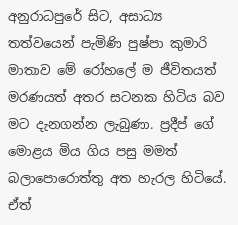අනුරාධපුරේ සිට, අසාධ්‍ය තත්වයෙන් පැමිණි පුෂ්පා කුමාරි මාතාව මේ රෝහලේ ම ජීවිතයත් මරණයත් අතර සටනක හිටිය බව මට දැනගන්න ලැබුණා. ප්‍රදීප් ගේ මොළය මිය ගිය පසු මමත් බලාපොරොත්තු අත හැරල හිටියේ. ඒත්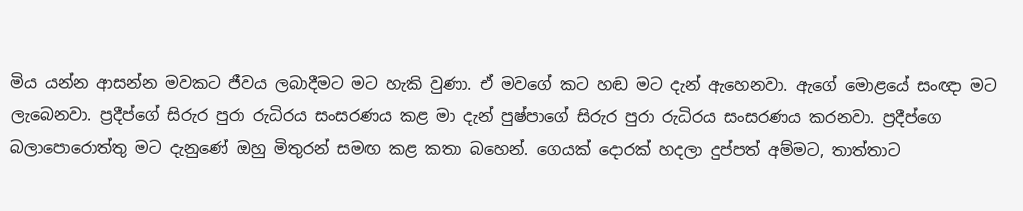මිය යන්න ආසන්න මවකට ජීවය ලබාදීමට මට හැකි වුණා. ඒ මවගේ කට හඬ මට දැන් ඇහෙනවා. ඇගේ මොළයේ සංඥා මට ලැබෙනවා. ප්‍රදීප්ගේ සිරුර පුරා රුධිරය සංසරණය කළ මා දැන් පුෂ්පාගේ සිරුර පුරා රුධිරය සංසරණය කරනවා. ප්‍රදීප්ගෙ බලාපොරොත්තු මට දැනුණේ ඔහු මිතුරන් සමඟ කළ කතා බහෙන්. ගෙයක් දොරක් හදලා දුප්පත් අම්මට, තාත්තාට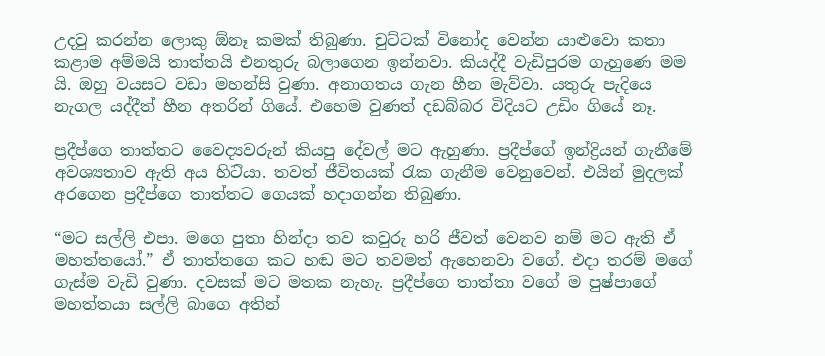උදවු කරන්න ලොකු ඕනෑ කමක් තිබුණා‍. චුට්ටක් විනෝද වෙන්න යාළුවො කතා කළාම අම්මයි තාත්තයි එනතුරු බලාගෙන ඉන්නවා‍. කියද්දී වැඩිපුරම ගැහුණෙ මම යි. ඔහු වයසට වඩා මහන්සි වුණා. අනාගතය ගැන හීන මැව්වා‍. යතුරු පැදියෙ නැගල යද්දීත් හීන අතරින් ගියේ. එහෙම වුණත් දඩබ්බර විදියට උඩිං ගියේ නෑ.

ප්‍රදීප්ගෙ තාත්තට වෛද්‍යවරුන් කියපු දේවල් මට ඇහුණා. ප්‍රදීප්ගේ ඉන්ද්‍රියන් ගැනීමේ අවශ්‍යතාව ඇති අය හිට‍ියා. තවත් ජීවිතයක් රැක ගැනීම වෙනුවෙන්. එයින් මුදලක් අරගෙන ප්‍රදීප්ගෙ තාත්තට ගෙයක් හදාගන්න තිබුණා.

“මට සල්ලි එපා. මගෙ පුතා හින්දා තව කවුරු හරි ජීවත් වෙනව නම් මට ඇති ඒ මහත්තයෝ.” ඒ තාත්තගෙ කට හඬ මට තවමත් ඇහෙනවා වගේ. එදා තරම් මගේ ගැස්ම වැඩි වුණා. දවසක් මට මතක නැහැ. ප්‍රදීප්ගෙ තාත්තා වගේ ම පුෂ්පාගේ මහත්තයා සල්ලි බාගෙ අතින්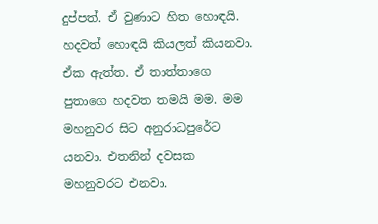දුප්පත්. ඒ වුණාට හිත හොඳයි. හදවත් හොඳයි කියලත් කියනවා. ඒක ඇත්ත. ඒ තාත්තාගෙ පුතාගෙ හදවත තමයි මම. මම මහනුවර සිට අනුරාධපුරේට යනවා. එතනින් දවසක මහනුවරට එනවා.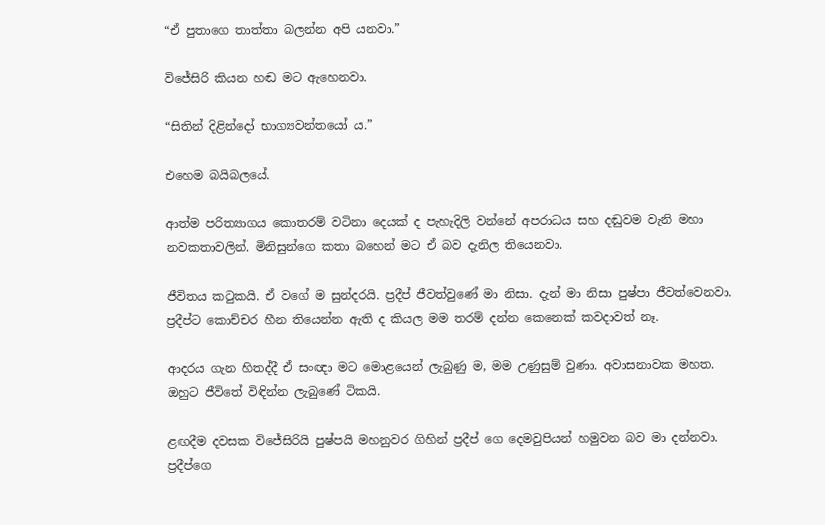“ඒ පුතාගෙ තාත්තා ‍බලන්න අපි යනවා.”

විජේසිරි කියන හඬ මට ඇහෙනවා.

“සිතින් දිළින්දෝ භාග්‍යවන්තයෝ ය.”

එහෙම බයිබලයේ.

ආත්ම පරිත්‍යාගය කොතරම් වටිනා දෙයක් ද පැහැදිලි වන්නේ අපරාධය සහ දඬුවම වැනි මහා නවකතාවලින්. මිනිසුන්ගෙ කතා බහෙන් මට ඒ බව දැනිල තියෙනවා.

ජීවිතය කටුකයි. ඒ වගේ ම සුන්දරයි. ප්‍රදීප් ජීවත්වුණේ මා නිසා‍. දැන් මා නිසා පුෂ්පා ජීවත්වෙනවා. ප්‍රදීප්ට කොච්චර හීන තියෙන්න ඇති ද කියල මම තරම් දන්න කෙනෙක් කවදාවත් නෑ.

ආදරය ගැන හිතද්දී ඒ සංඥා මට මොළයෙන් ලැබුණු ම, මම උණුසුම් වුණා. අවාසනාවක මහත. ඔහුට ජීවිතේ විඳින්න ලැබුණේ ටිකයි.

ළඟදීම දවසක විජේසිරියි පුෂ්පයි මහනුවර ගිහින් ප්‍රදීප් ගෙ දෙමවුපියන් හමුවන බව මා දන්නවා. ප්‍රදීප්ගෙ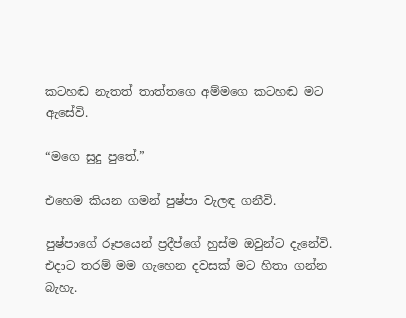කටහඬ නැතත් තාත්තගෙ අම්මගෙ කටහඬ මට ඇසේවි.

“මගෙ සුදු පුතේ.”

එහෙම කියන ගමන් පුෂ්පා වැලඳ ගනීවි.

පුෂ්පාගේ රූපයෙන් ප්‍රදීප්ගේ හුස්ම ඔවුන්ට දැනේවි. එදාට තරම් මම ගැහෙන දවසක් මට හිතා ගන්න බැහැ.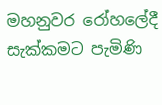මහනුවර ‍රෝහලේදී සැක්කමට පැමිණි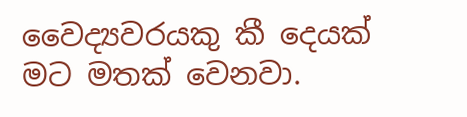වෛද්‍යවරයකු කී දෙයක් මට මතක් වෙනවා.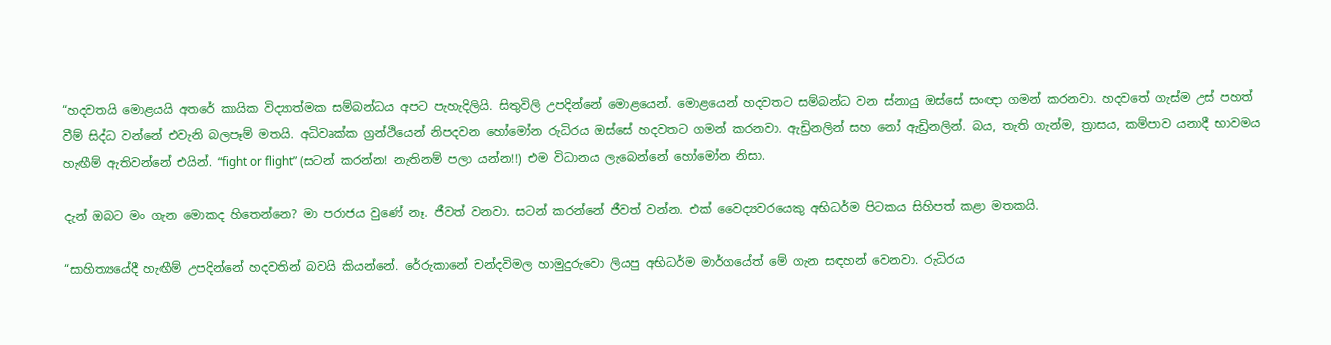“හදවතයි මොළයයි අතරේ කායික විද්‍යාත්මක සම්බන්ධය අපට පැහැදිලියි. සිතුවිලි උපදින්නේ මොළයෙන්. මොළයෙන් හදවතට සම්බන්ධ වන ස්නායු ඔස්සේ සංඥා ගමන් කරනවා. හදවතේ ගැස්ම උස් පහත් වීම් සිද්ධ වන්නේ එවැනි බලපෑම් මතයි. අධිවෘක්ක ග්‍රන්ථියෙන් නිපදවන හෝමෝන රුධිරය ඔස්සේ හදවතට ගමන් කරනවා. ඇඩ්‍රිනලින් සහ නෝ ඇඩ්‍රිනලින්. බය, තැති ගැන්ම, ත්‍රාසය, කම්පාව යනාදී භාවමය හැඟීම් ඇතිවන්නේ එයින්. “fight or flight” (සටන් කරන්න! නැතිනම් පලා යන්න!!) එම විධානය ලැබෙන්නේ හෝමෝන නිසා.

දැන් ඔබට මං ගැන මොකද හිතෙන්නෙ? මා පරාජය වුණේ නෑ. ජීවත් වනවා‍. සටන් කරන්නේ ජීවත් වන්න. එක් වෛද්‍යවරයෙකු අභිධර්ම පිටකය සිහිපත් කළා මතකයි.

“සාහිත්‍යයේදී හැඟීම් උපදින්නේ හදවතින් බවයි කියන්නේ. රේරුකානේ චන්දවිමල හාමුදුරුවො ලියපු අභිධර්ම මාර්ගයේත් මේ ගැන සඳහන් වෙනවා. රුධිරය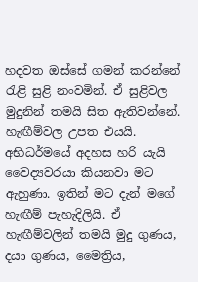හදවත ඔස්සේ ගමන් කරන්නේ රැළි සුළි නංවමින්. ඒ සුළිවල මුදුනින් තමයි සිත ඇතිවන්නේ. හැඟීම්වල උපත එයයි. අභිධර්මයේ අදහස හරි යැයි වෛද්‍යවරයා කියනවා මට ඇහුණා. ඉතින් මට දැන් මගේ හැඟීම් පැහැදිලියි. ඒ හැඟීම්වලින් තමයි මුදු ගුණය, දයා ගුණය, මෛත්‍රිය,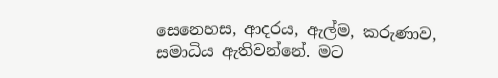සෙනෙහස, ආදරය, ඇල්ම, කරුණාව, සමාධිය ඇතිවන්නේ. මට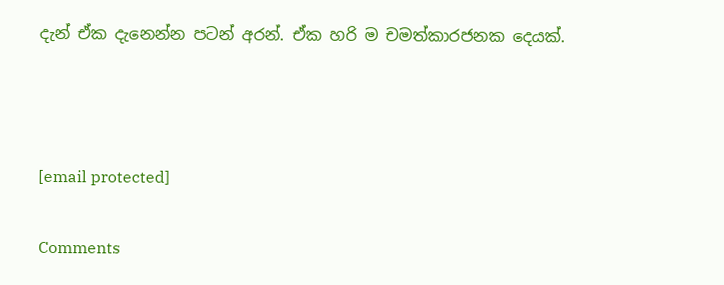දැන් ඒක දැනෙන්න පටන් අරන්. ඒක හරි ම චමත්කාරජනක දෙයක්.



[email protected]

Comments